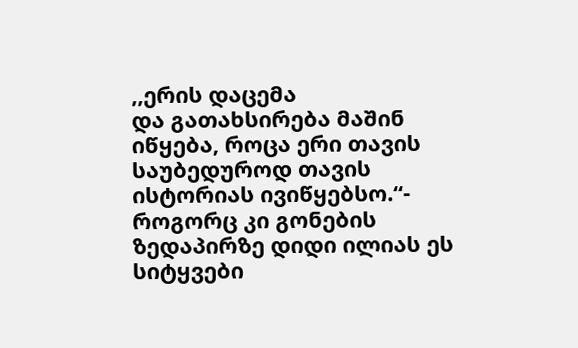,,ერის დაცემა
და გათახსირება მაშინ იწყება, როცა ერი თავის საუბედუროდ თავის ისტორიას ივიწყებსო.“- როგორც კი გონების ზედაპირზე დიდი ილიას ეს სიტყვები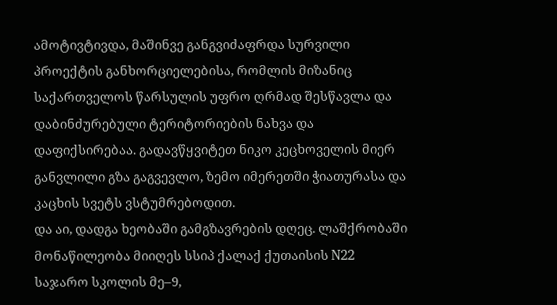ამოტივტივდა, მაშინვე განგვიძაფრდა სურვილი პროექტის განხორციელებისა, რომლის მიზანიც
საქართველოს წარსულის უფრო ღრმად შესწავლა და დაბინძურებული ტერიტორიების ნახვა და
დაფიქსირებაა. გადავწყვიტეთ ნიკო კეცხოველის მიერ განვლილი გზა გაგვევლო, ზემო იმერეთში ჭიათურასა და კაცხის სვეტს ვსტუმრებოდით.
და აი, დადგა ხეობაში გამგზავრების დღეც. ლაშქრობაში მონაწილეობა მიიღეს სსიპ ქალაქ ქუთაისის N22 საჯარო სკოლის მე–9,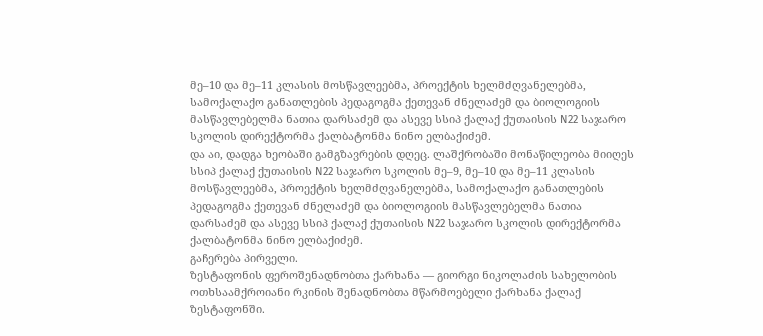მე–10 და მე–11 კლასის მოსწავლეებმა, პროექტის ხელმძღვანელებმა, სამოქალაქო განათლების პედაგოგმა ქეთევან ძნელაძემ და ბიოლოგიის მასწავლებელმა ნათია დარსაძემ და ასევე სსიპ ქალაქ ქუთაისის N22 საჯარო სკოლის დირექტორმა ქალბატონმა ნინო ელბაქიძემ.
და აი, დადგა ხეობაში გამგზავრების დღეც. ლაშქრობაში მონაწილეობა მიიღეს სსიპ ქალაქ ქუთაისის N22 საჯარო სკოლის მე–9, მე–10 და მე–11 კლასის მოსწავლეებმა, პროექტის ხელმძღვანელებმა, სამოქალაქო განათლების პედაგოგმა ქეთევან ძნელაძემ და ბიოლოგიის მასწავლებელმა ნათია დარსაძემ და ასევე სსიპ ქალაქ ქუთაისის N22 საჯარო სკოლის დირექტორმა ქალბატონმა ნინო ელბაქიძემ.
გაჩერება პირველი.
ზესტაფონის ფეროშენადნობთა ქარხანა — გიორგი ნიკოლაძის სახელობის ოთხსაამქროიანი რკინის შენადნობთა მწარმოებელი ქარხანა ქალაქ ზესტაფონში.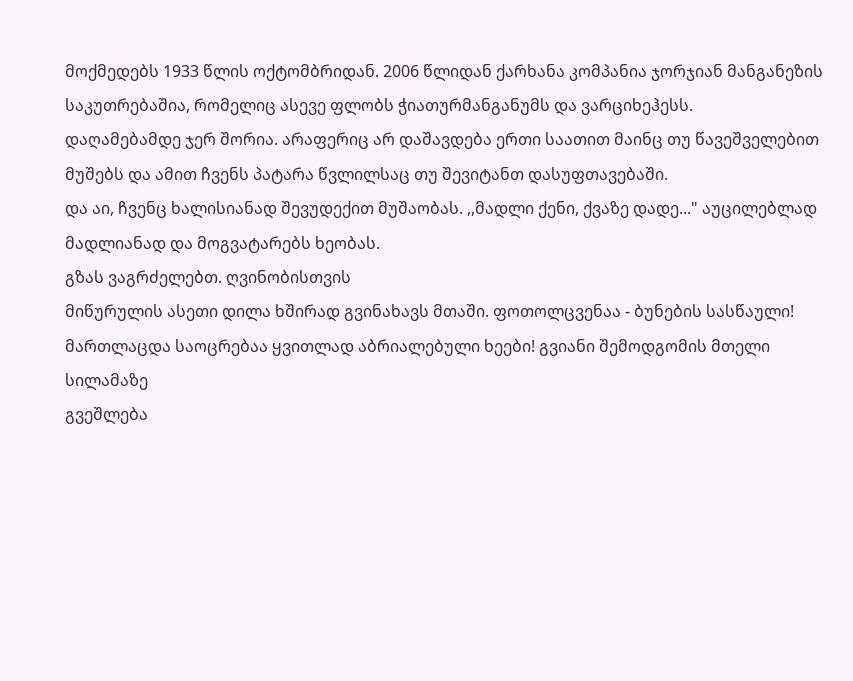მოქმედებს 1933 წლის ოქტომბრიდან. 2006 წლიდან ქარხანა კომპანია ჯორჯიან მანგანეზის საკუთრებაშია, რომელიც ასევე ფლობს ჭიათურმანგანუმს და ვარციხეჰესს.
დაღამებამდე ჯერ შორია. არაფერიც არ დაშავდება ერთი საათით მაინც თუ წავეშველებით მუშებს და ამით ჩვენს პატარა წვლილსაც თუ შევიტანთ დასუფთავებაში.
და აი, ჩვენც ხალისიანად შევუდექით მუშაობას. ,,მადლი ქენი, ქვაზე დადე..." აუცილებლად მადლიანად და მოგვატარებს ხეობას.
გზას ვაგრძელებთ. ღვინობისთვის
მიწურულის ასეთი დილა ხშირად გვინახავს მთაში. ფოთოლცვენაა - ბუნების სასწაული!
მართლაცდა საოცრებაა ყვითლად აბრიალებული ხეები! გვიანი შემოდგომის მთელი სილამაზე
გვეშლება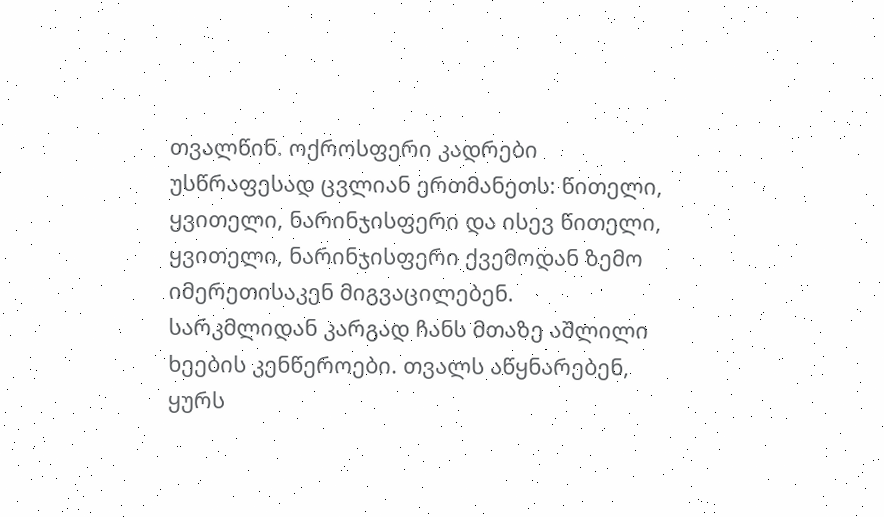თვალწინ. ოქროსფერი კადრები უსწრაფესად ცვლიან ერთმანეთს: წითელი,
ყვითელი, ნარინჯისფერი და ისევ წითელი, ყვითელი, ნარინჯისფერი ქვემოდან ზემო
იმერეთისაკენ მიგვაცილებენ.
სარკმლიდან კარგად ჩანს მთაზე აშლილი ხეების კენწეროები. თვალს აწყნარებენ, ყურს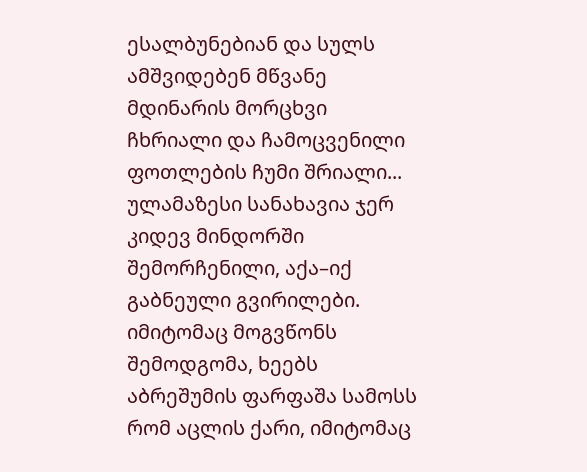ესალბუნებიან და სულს ამშვიდებენ მწვანე მდინარის მორცხვი ჩხრიალი და ჩამოცვენილი ფოთლების ჩუმი შრიალი...
ულამაზესი სანახავია ჯერ კიდევ მინდორში შემორჩენილი, აქა–იქ გაბნეული გვირილები. იმიტომაც მოგვწონს შემოდგომა, ხეებს აბრეშუმის ფარფაშა სამოსს რომ აცლის ქარი, იმიტომაც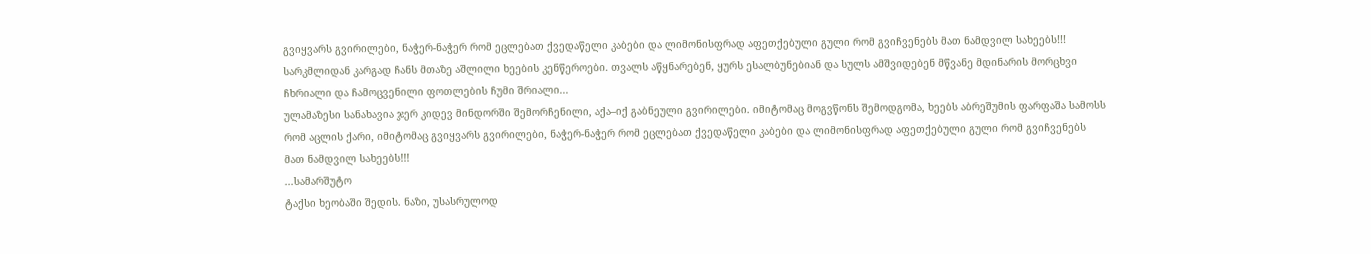გვიყვარს გვირილები, ნაჭერ-ნაჭერ რომ ეცლებათ ქვედაწელი კაბები და ლიმონისფრად აფეთქებული გული რომ გვიჩვენებს მათ ნამდვილ სახეებს!!!
სარკმლიდან კარგად ჩანს მთაზე აშლილი ხეების კენწეროები. თვალს აწყნარებენ, ყურს ესალბუნებიან და სულს ამშვიდებენ მწვანე მდინარის მორცხვი ჩხრიალი და ჩამოცვენილი ფოთლების ჩუმი შრიალი...
ულამაზესი სანახავია ჯერ კიდევ მინდორში შემორჩენილი, აქა–იქ გაბნეული გვირილები. იმიტომაც მოგვწონს შემოდგომა, ხეებს აბრეშუმის ფარფაშა სამოსს რომ აცლის ქარი, იმიტომაც გვიყვარს გვირილები, ნაჭერ-ნაჭერ რომ ეცლებათ ქვედაწელი კაბები და ლიმონისფრად აფეთქებული გული რომ გვიჩვენებს მათ ნამდვილ სახეებს!!!
...სამარშუტო
ტაქსი ხეობაში შედის. ნაზი, უსასრულოდ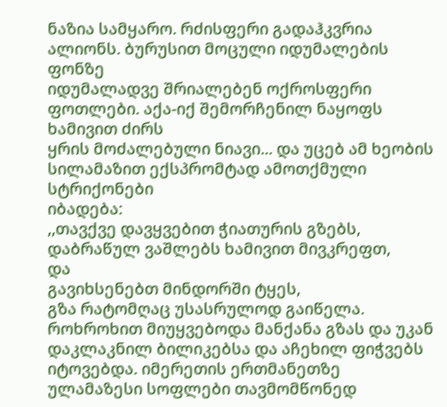ნაზია სამყარო. რძისფერი გადაჰკვრია ალიონს. ბურუსით მოცული იდუმალების ფონზე
იდუმალადვე შრიალებენ ოქროსფერი ფოთლები. აქა-იქ შემორჩენილ ნაყოფს ხამივით ძირს
ყრის მოძალებული ნიავი... და უცებ ამ ხეობის სილამაზით ექსპრომტად ამოთქმული სტრიქონები
იბადება:
,,თავქვე დავყვებით ჭიათურის გზებს,
დაბრაწულ ვაშლებს ხამივით მივკრეფთ,
და
გავიხსენებთ მინდორში ტყეს,
გზა რატომღაც უსასრულოდ გაიწელა. როხროხით მიუყვებოდა მანქანა გზას და უკან დაკლაკნილ ბილიკებსა და აჩეხილ ფიჭვებს იტოვებდა. იმერეთის ერთმანეთზე ულამაზესი სოფლები თავმომწონედ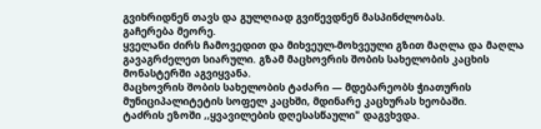გვიხრიდნენ თავს და გულღიად გვიწევდნენ მასპინძლობას.
გაჩერება მეორე.
ყველანი ძირს ჩამოვედით და მიხვეულ-მოხვეული გზით მაღლა და მაღლა გავაგრძელეთ სიარული. გზამ მაცხოვრის შობის სახელობის კაცხის მონასტერში აგვიყვანა.
მაცხოვრის შობის სახელობის ტაძარი — მდებარეობს ჭიათურის მუნიციპალიტეტის სოფელ კაცხში, მდინარე კაცხურას ხეობაში.
ტაძრის ეზოში ,,ყვავილების დღესასწაული" დაგვხვდა.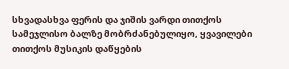სხვადასხვა ფერის და ჯიშის ვარდი თითქოს სამეჯლისო ბალზე მობრძანებულიყო, ყვავილები თითქოს მუსიკის დაწყების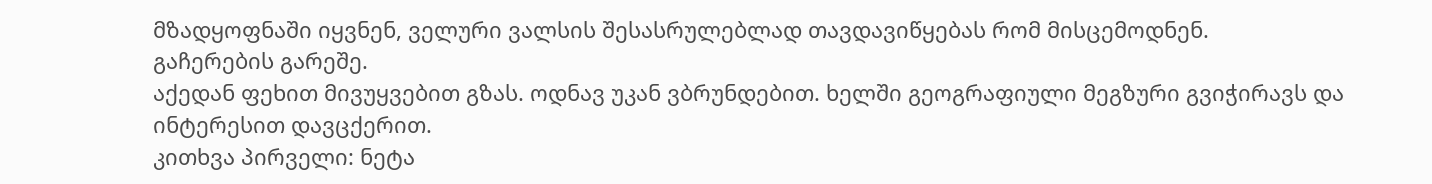მზადყოფნაში იყვნენ, ველური ვალსის შესასრულებლად თავდავიწყებას რომ მისცემოდნენ.
გაჩერების გარეშე.
აქედან ფეხით მივუყვებით გზას. ოდნავ უკან ვბრუნდებით. ხელში გეოგრაფიული მეგზური გვიჭირავს და ინტერესით დავცქერით.
კითხვა პირველი: ნეტა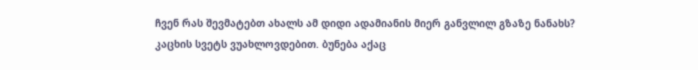ჩვენ რას შევმატებთ ახალს ამ დიდი ადამიანის მიერ განვლილ გზაზე ნანახს?
კაცხის სვეტს ვუახლოვდებით. ბუნება აქაც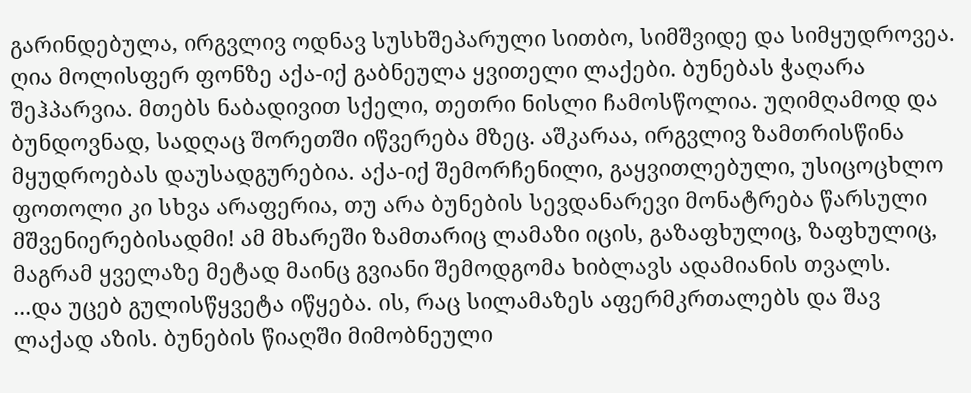გარინდებულა, ირგვლივ ოდნავ სუსხშეპარული სითბო, სიმშვიდე და სიმყუდროვეა. ღია მოლისფერ ფონზე აქა-იქ გაბნეულა ყვითელი ლაქები. ბუნებას ჭაღარა შეჰპარვია. მთებს ნაბადივით სქელი, თეთრი ნისლი ჩამოსწოლია. უღიმღამოდ და ბუნდოვნად, სადღაც შორეთში იწვერება მზეც. აშკარაა, ირგვლივ ზამთრისწინა მყუდროებას დაუსადგურებია. აქა-იქ შემორჩენილი, გაყვითლებული, უსიცოცხლო ფოთოლი კი სხვა არაფერია, თუ არა ბუნების სევდანარევი მონატრება წარსული მშვენიერებისადმი! ამ მხარეში ზამთარიც ლამაზი იცის, გაზაფხულიც, ზაფხულიც, მაგრამ ყველაზე მეტად მაინც გვიანი შემოდგომა ხიბლავს ადამიანის თვალს.
...და უცებ გულისწყვეტა იწყება. ის, რაც სილამაზეს აფერმკრთალებს და შავ ლაქად აზის. ბუნების წიაღში მიმობნეული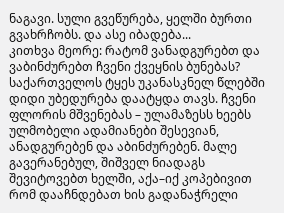ნაგავი. სული გვეწურება, ყელში ბურთი გვახრჩობს. და ასე იბადება...
კითხვა მეორე: რატომ ვანადგურებთ და ვაბინძურებთ ჩვენი ქვეყნის ბუნებას?
საქართველოს ტყეს უკანასკნელ წლებში დიდი უბედურება დაატყდა თავს. ჩვენი ფლორის მშვენებას – ულამაზესს ხეებს ულმობელი ადამიანები შესევიან, ანადგურებენ და აბინძურებენ. მალე გავერანებულ, შიშველ ნიადაგს შევიტოვებთ ხელში, აქა–იქ კოპებივით რომ დააჩნდებათ ხის გადანაჭრელი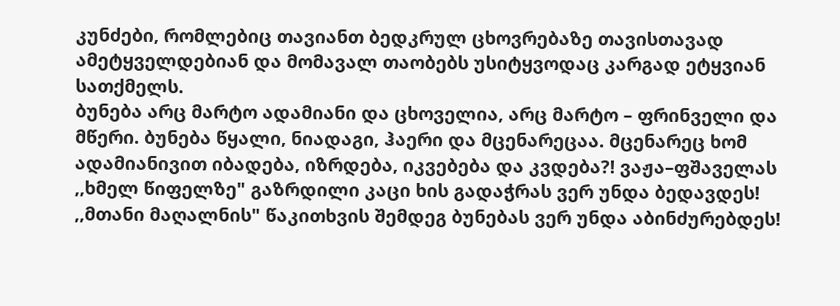კუნძები, რომლებიც თავიანთ ბედკრულ ცხოვრებაზე თავისთავად ამეტყველდებიან და მომავალ თაობებს უსიტყვოდაც კარგად ეტყვიან სათქმელს.
ბუნება არც მარტო ადამიანი და ცხოველია, არც მარტო – ფრინველი და მწერი. ბუნება წყალი, ნიადაგი, ჰაერი და მცენარეცაა. მცენარეც ხომ ადამიანივით იბადება, იზრდება, იკვებება და კვდება?! ვაჟა–ფშაველას ,,ხმელ წიფელზე" გაზრდილი კაცი ხის გადაჭრას ვერ უნდა ბედავდეს! ,,მთანი მაღალნის" წაკითხვის შემდეგ ბუნებას ვერ უნდა აბინძურებდეს!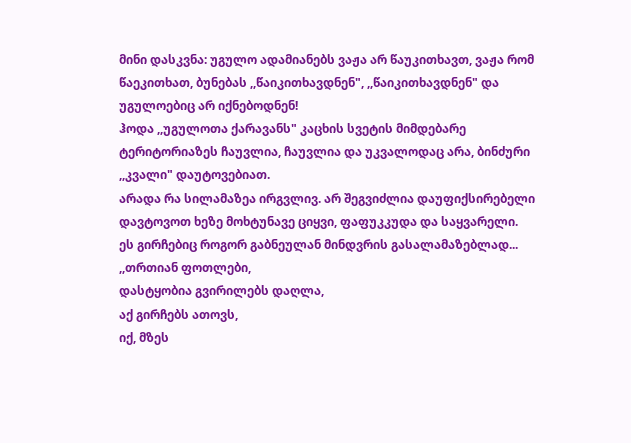მინი დასკვნა: უგულო ადამიანებს ვაჟა არ წაუკითხავთ, ვაჟა რომ წაეკითხათ, ბუნებას ,,წაიკითხავდნენ", ,,წაიკითხავდნენ" და უგულოებიც არ იქნებოდნენ!
ჰოდა ,,უგულოთა ქარავანს" კაცხის სვეტის მიმდებარე ტერიტორიაზეს ჩაუვლია, ჩაუვლია და უკვალოდაც არა, ბინძური ,,კვალი" დაუტოვებიათ.
არადა რა სილამაზეა ირგვლივ. არ შეგვიძლია დაუფიქსირებელი დავტოვოთ ხეზე მოხტუნავე ციყვი, ფაფუკკუდა და საყვარელი.
ეს გირჩებიც როგორ გაბნეულან მინდვრის გასალამაზებლად...
,,თრთიან ფოთლები,
დასტყობია გვირილებს დაღლა,
აქ გირჩებს ათოვს,
იქ, მზეს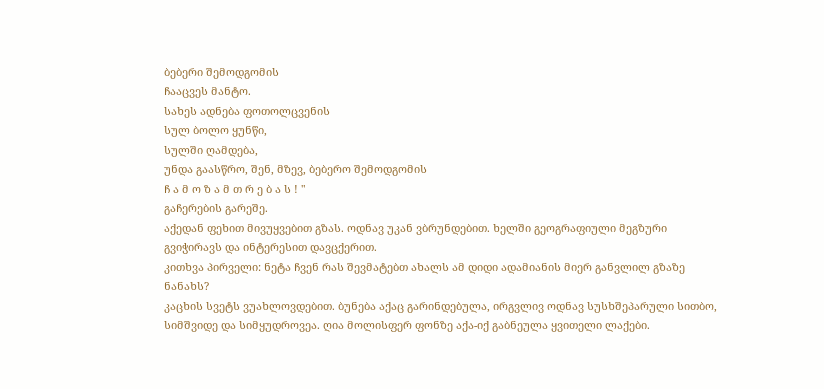ბებერი შემოდგომის
ჩააცვეს მანტო.
სახეს ადნება ფოთოლცვენის
სულ ბოლო ყუნწი,
სულში ღამდება,
უნდა გაასწრო, შენ, მზევ, ბებერო შემოდგომის
ჩ ა მ ო ზ ა მ თ რ ე ბ ა ს ! "
გაჩერების გარეშე.
აქედან ფეხით მივუყვებით გზას. ოდნავ უკან ვბრუნდებით. ხელში გეოგრაფიული მეგზური გვიჭირავს და ინტერესით დავცქერით.
კითხვა პირველი: ნეტა ჩვენ რას შევმატებთ ახალს ამ დიდი ადამიანის მიერ განვლილ გზაზე ნანახს?
კაცხის სვეტს ვუახლოვდებით. ბუნება აქაც გარინდებულა, ირგვლივ ოდნავ სუსხშეპარული სითბო, სიმშვიდე და სიმყუდროვეა. ღია მოლისფერ ფონზე აქა-იქ გაბნეულა ყვითელი ლაქები.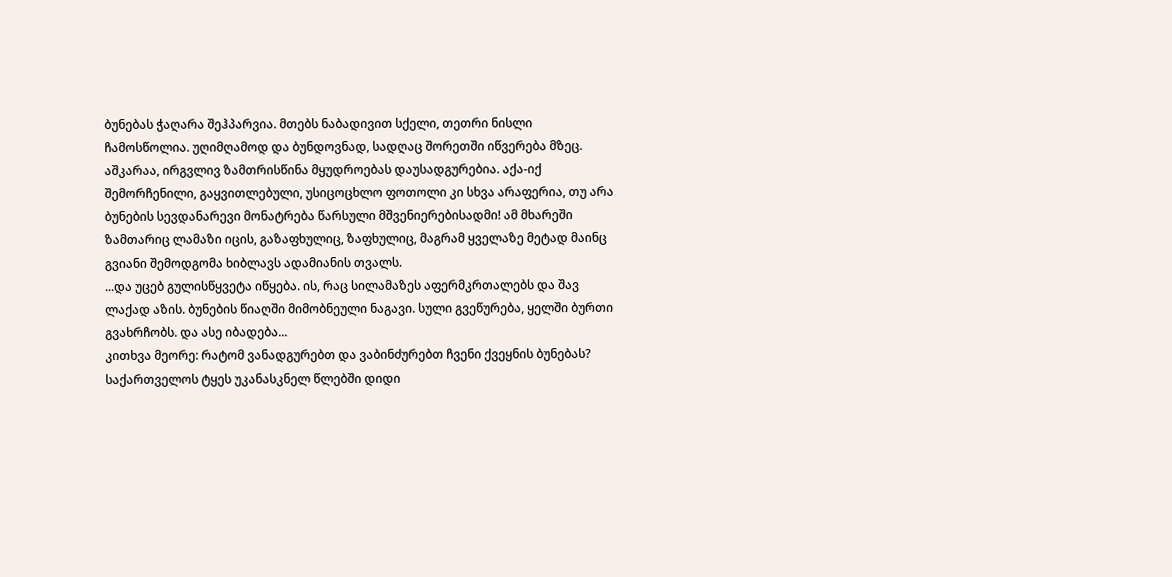ბუნებას ჭაღარა შეჰპარვია. მთებს ნაბადივით სქელი, თეთრი ნისლი ჩამოსწოლია. უღიმღამოდ და ბუნდოვნად, სადღაც შორეთში იწვერება მზეც. აშკარაა, ირგვლივ ზამთრისწინა მყუდროებას დაუსადგურებია. აქა-იქ შემორჩენილი, გაყვითლებული, უსიცოცხლო ფოთოლი კი სხვა არაფერია, თუ არა ბუნების სევდანარევი მონატრება წარსული მშვენიერებისადმი! ამ მხარეში ზამთარიც ლამაზი იცის, გაზაფხულიც, ზაფხულიც, მაგრამ ყველაზე მეტად მაინც გვიანი შემოდგომა ხიბლავს ადამიანის თვალს.
...და უცებ გულისწყვეტა იწყება. ის, რაც სილამაზეს აფერმკრთალებს და შავ ლაქად აზის. ბუნების წიაღში მიმობნეული ნაგავი. სული გვეწურება, ყელში ბურთი გვახრჩობს. და ასე იბადება...
კითხვა მეორე: რატომ ვანადგურებთ და ვაბინძურებთ ჩვენი ქვეყნის ბუნებას?
საქართველოს ტყეს უკანასკნელ წლებში დიდი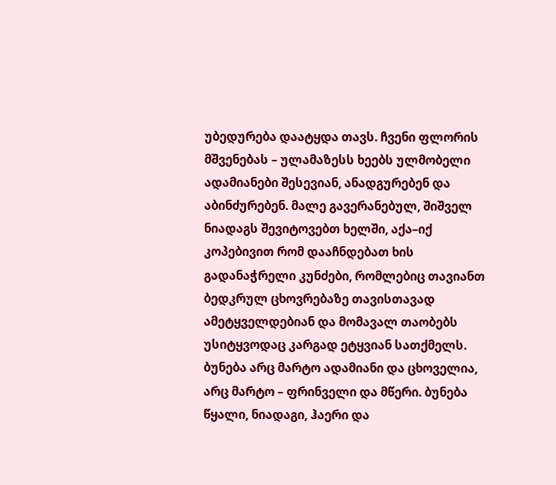უბედურება დაატყდა თავს. ჩვენი ფლორის მშვენებას – ულამაზესს ხეებს ულმობელი ადამიანები შესევიან, ანადგურებენ და აბინძურებენ. მალე გავერანებულ, შიშველ ნიადაგს შევიტოვებთ ხელში, აქა–იქ კოპებივით რომ დააჩნდებათ ხის გადანაჭრელი კუნძები, რომლებიც თავიანთ ბედკრულ ცხოვრებაზე თავისთავად ამეტყველდებიან და მომავალ თაობებს უსიტყვოდაც კარგად ეტყვიან სათქმელს.
ბუნება არც მარტო ადამიანი და ცხოველია, არც მარტო – ფრინველი და მწერი. ბუნება წყალი, ნიადაგი, ჰაერი და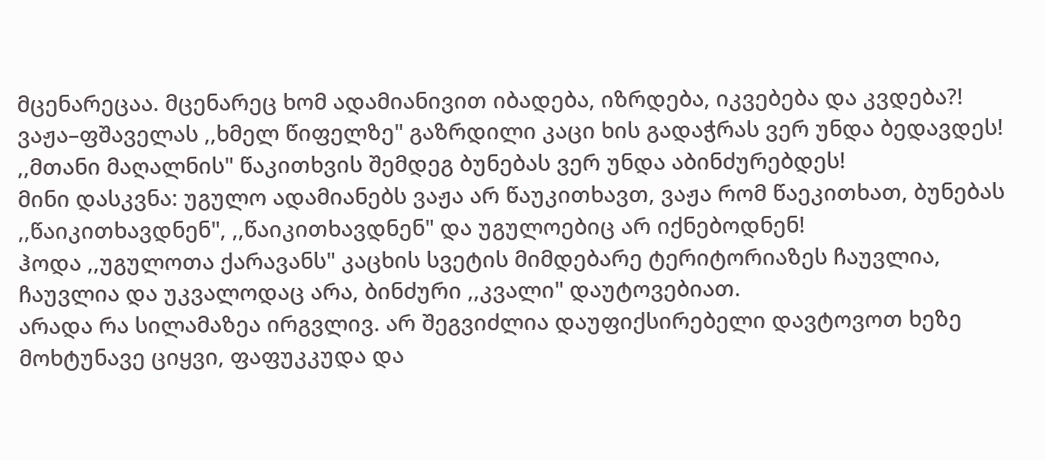მცენარეცაა. მცენარეც ხომ ადამიანივით იბადება, იზრდება, იკვებება და კვდება?! ვაჟა–ფშაველას ,,ხმელ წიფელზე" გაზრდილი კაცი ხის გადაჭრას ვერ უნდა ბედავდეს! ,,მთანი მაღალნის" წაკითხვის შემდეგ ბუნებას ვერ უნდა აბინძურებდეს!
მინი დასკვნა: უგულო ადამიანებს ვაჟა არ წაუკითხავთ, ვაჟა რომ წაეკითხათ, ბუნებას ,,წაიკითხავდნენ", ,,წაიკითხავდნენ" და უგულოებიც არ იქნებოდნენ!
ჰოდა ,,უგულოთა ქარავანს" კაცხის სვეტის მიმდებარე ტერიტორიაზეს ჩაუვლია, ჩაუვლია და უკვალოდაც არა, ბინძური ,,კვალი" დაუტოვებიათ.
არადა რა სილამაზეა ირგვლივ. არ შეგვიძლია დაუფიქსირებელი დავტოვოთ ხეზე მოხტუნავე ციყვი, ფაფუკკუდა და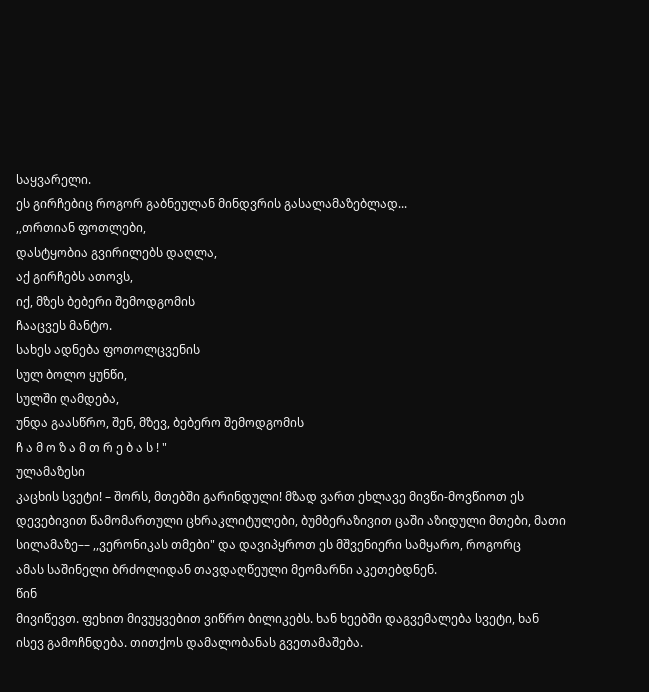საყვარელი.
ეს გირჩებიც როგორ გაბნეულან მინდვრის გასალამაზებლად...
,,თრთიან ფოთლები,
დასტყობია გვირილებს დაღლა,
აქ გირჩებს ათოვს,
იქ, მზეს ბებერი შემოდგომის
ჩააცვეს მანტო.
სახეს ადნება ფოთოლცვენის
სულ ბოლო ყუნწი,
სულში ღამდება,
უნდა გაასწრო, შენ, მზევ, ბებერო შემოდგომის
ჩ ა მ ო ზ ა მ თ რ ე ბ ა ს ! "
ულამაზესი
კაცხის სვეტი! – შორს, მთებში გარინდული! მზად ვართ ეხლავე მივწი-მოვწიოთ ეს
დევებივით წამომართული ცხრაკლიტულები, ბუმბერაზივით ცაში აზიდული მთები, მათი
სილამაზე–– ,,ვერონიკას თმები" და დავიპყროთ ეს მშვენიერი სამყარო, როგორც
ამას საშინელი ბრძოლიდან თავდაღწეული მეომარნი აკეთებდნენ.
წინ
მივიწევთ. ფეხით მივუყვებით ვიწრო ბილიკებს. ხან ხეებში დაგვემალება სვეტი, ხან
ისევ გამოჩნდება. თითქოს დამალობანას გვეთამაშება.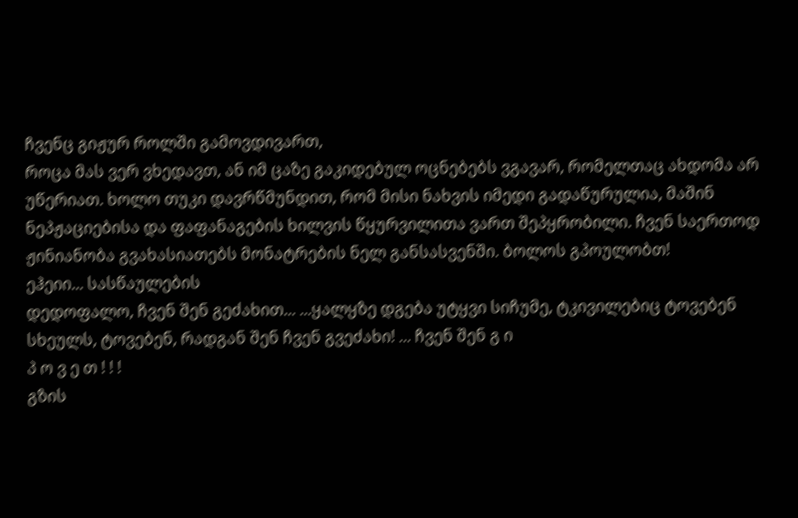ჩვენც გიჟურ როლში გამოვდივართ,
როცა მას ვერ ვხედავთ, ან იმ ცაზე გაკიდებულ ოცნებებს ვგავარ, რომელთაც ახდომა არ
უწერიათ. ხოლო თუკი დავრწმუნდით, რომ მისი ნახვის იმედი გადაწურულია, მაშინ
ნეპჟაციებისა და ფაფანაგების ხილვის წყურვილითა ვართ შეპყრობილი. ჩვენ საერთოდ
ჟინიანობა გვახასიათებს მონატრების ნელ განსასვენში. ბოლოს გპოულობთ!
ეჰეიი... სასწაულების
დედოფალო, ჩვენ შენ გეძახით... ...ყალყზე დგება უტყვი სიჩუმე, ტკივილებიც ტოვებენ
სხეულს, ტოვებენ, რადგან შენ ჩვენ გვეძახი! ... ჩვენ შენ გ ი
პ ო ვ ე თ ! ! !
გზის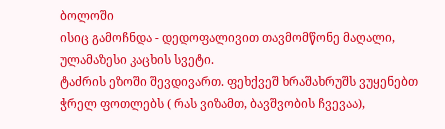ბოლოში
ისიც გამოჩნდა - დედოფალივით თავმომწონე მაღალი, ულამაზესი კაცხის სვეტი.
ტაძრის ეზოში შევდივართ. ფეხქვეშ ხრაშახრუშს ვუყენებთ ჭრელ ფოთლებს ( რას ვიზამთ, ბავშვობის ჩვევაა),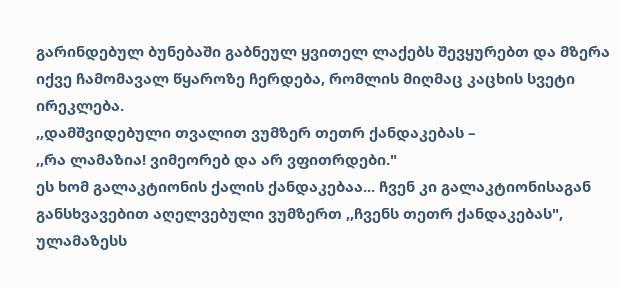გარინდებულ ბუნებაში გაბნეულ ყვითელ ლაქებს შევყურებთ და მზერა იქვე ჩამომავალ წყაროზე ჩერდება, რომლის მიღმაც კაცხის სვეტი ირეკლება.
,,დამშვიდებული თვალით ვუმზერ თეთრ ქანდაკებას –
,,რა ლამაზია! ვიმეორებ და არ ვფითრდები."
ეს ხომ გალაკტიონის ქალის ქანდაკებაა... ჩვენ კი გალაკტიონისაგან განსხვავებით აღელვებული ვუმზერთ ,,ჩვენს თეთრ ქანდაკებას", ულამაზესს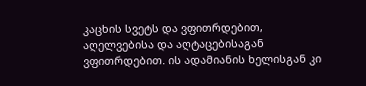კაცხის სვეტს და ვფითრდებით, აღელვებისა და აღტაცებისაგან ვფითრდებით. ის ადამიანის ხელისგან კი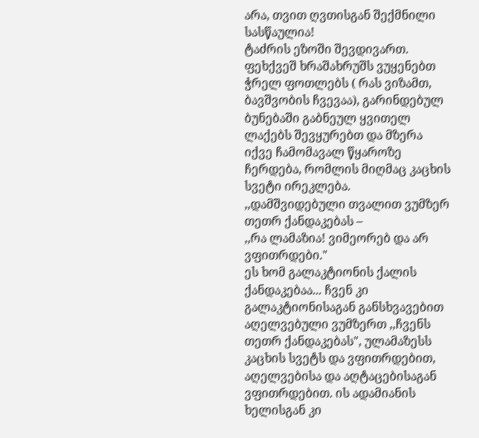არა, თვით ღვთისგან შექმნილი სასწაულია!
ტაძრის ეზოში შევდივართ. ფეხქვეშ ხრაშახრუშს ვუყენებთ ჭრელ ფოთლებს ( რას ვიზამთ, ბავშვობის ჩვევაა), გარინდებულ ბუნებაში გაბნეულ ყვითელ ლაქებს შევყურებთ და მზერა იქვე ჩამომავალ წყაროზე ჩერდება, რომლის მიღმაც კაცხის სვეტი ირეკლება.
,,დამშვიდებული თვალით ვუმზერ თეთრ ქანდაკებას –
,,რა ლამაზია! ვიმეორებ და არ ვფითრდები."
ეს ხომ გალაკტიონის ქალის ქანდაკებაა... ჩვენ კი გალაკტიონისაგან განსხვავებით აღელვებული ვუმზერთ ,,ჩვენს თეთრ ქანდაკებას", ულამაზესს კაცხის სვეტს და ვფითრდებით, აღელვებისა და აღტაცებისაგან ვფითრდებით. ის ადამიანის ხელისგან კი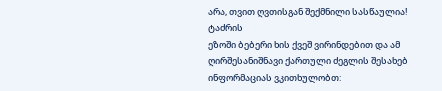არა, თვით ღვთისგან შექმნილი სასწაულია!
ტაძრის
ეზოში ბებერი ხის ქვეშ ვირინდებით და ამ ღირშესანიშნავი ქართული ძეგლის შესახებ ინფორმაციას ვკითხულობთ: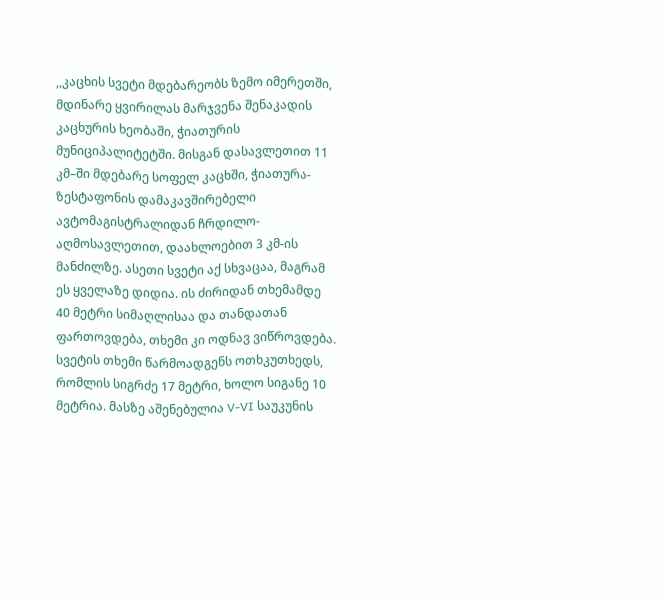,,კაცხის სვეტი მდებარეობს ზემო იმერეთში, მდინარე ყვირილას მარჯვენა შენაკადის კაცხურის ხეობაში, ჭიათურის მუნიციპალიტეტში. მისგან დასავლეთით 11 კმ–ში მდებარე სოფელ კაცხში, ჭიათურა-ზესტაფონის დამაკავშირებელი ავტომაგისტრალიდან ჩრდილო-აღმოსავლეთით, დაახლოებით 3 კმ-ის მანძილზე. ასეთი სვეტი აქ სხვაცაა, მაგრამ ეს ყველაზე დიდია. ის ძირიდან თხემამდე 40 მეტრი სიმაღლისაა და თანდათან ფართოვდება, თხემი კი ოდნავ ვიწროვდება. სვეტის თხემი წარმოადგენს ოთხკუთხედს, რომლის სიგრძე 17 მეტრი, ხოლო სიგანე 10 მეტრია. მასზე აშენებულია V-VI საუკუნის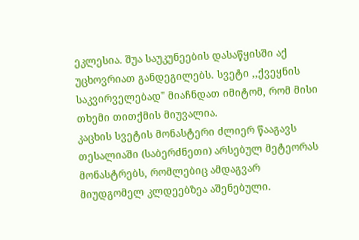ეკლესია. შუა საუკუნეების დასაწყისში აქ უცხოვრიათ განდეგილებს. სვეტი ,,ქვეყნის საკვირველებად" მიაჩნდათ იმიტომ, რომ მისი თხემი თითქმის მიუვალია.
კაცხის სვეტის მონასტერი ძლიერ წააგავს თესალიაში (საბერძნეთი) არსებულ მეტეორას მონასტრებს, რომლებიც ამდაგვარ მიუდგომელ კლდეებზეა აშენებული.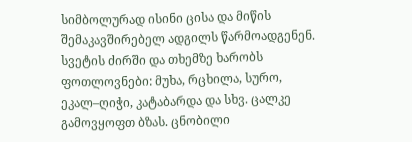სიმბოლურად ისინი ცისა და მიწის შემაკავშირებელ ადგილს წარმოადგენენ.
სვეტის ძირში და თხემზე ხარობს ფოთლოვნები: მუხა, რცხილა, სურო, ეკალ–ღიჭი, კატაბარდა და სხვ. ცალკე გამოვყოფთ ბზას. ცნობილი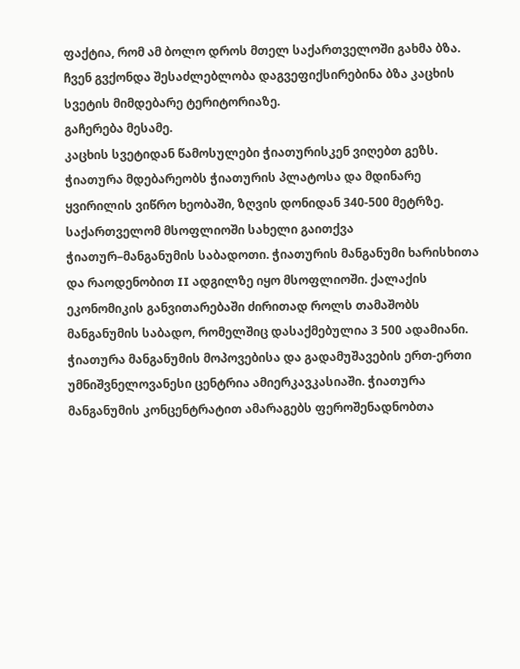ფაქტია, რომ ამ ბოლო დროს მთელ საქართველოში გახმა ბზა. ჩვენ გვქონდა შესაძლებლობა დაგვეფიქსირებინა ბზა კაცხის სვეტის მიმდებარე ტერიტორიაზე.
გაჩერება მესამე.
კაცხის სვეტიდან წამოსულები ჭიათურისკენ ვიღებთ გეზს.
ჭიათურა მდებარეობს ჭიათურის პლატოსა და მდინარე ყვირილის ვიწრო ხეობაში, ზღვის დონიდან 340-500 მეტრზე.
საქართველომ მსოფლიოში სახელი გაითქვა ჭიათურ–მანგანუმის საბადოთი. ჭიათურის მანგანუმი ხარისხითა და რაოდენობით II ადგილზე იყო მსოფლიოში. ქალაქის ეკონომიკის განვითარებაში ძირითად როლს თამაშობს მანგანუმის საბადო, რომელშიც დასაქმებულია 3 500 ადამიანი. ჭიათურა მანგანუმის მოპოვებისა და გადამუშავების ერთ-ერთი უმნიშვნელოვანესი ცენტრია ამიერკავკასიაში. ჭიათურა მანგანუმის კონცენტრატით ამარაგებს ფეროშენადნობთა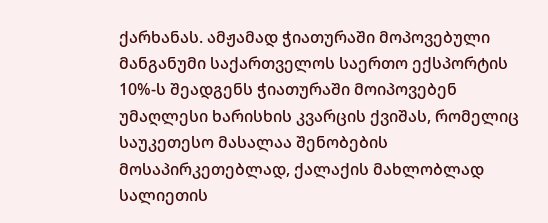ქარხანას. ამჟამად ჭიათურაში მოპოვებული მანგანუმი საქართველოს საერთო ექსპორტის 10%-ს შეადგენს ჭიათურაში მოიპოვებენ უმაღლესი ხარისხის კვარცის ქვიშას, რომელიც საუკეთესო მასალაა შენობების მოსაპირკეთებლად, ქალაქის მახლობლად სალიეთის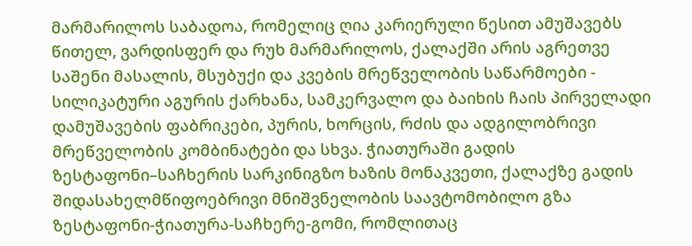მარმარილოს საბადოა, რომელიც ღია კარიერული წესით ამუშავებს წითელ, ვარდისფერ და რუხ მარმარილოს, ქალაქში არის აგრეთვე საშენი მასალის, მსუბუქი და კვების მრეწველობის საწარმოები - სილიკატური აგურის ქარხანა, სამკერვალო და ბაიხის ჩაის პირველადი დამუშავების ფაბრიკები, პურის, ხორცის, რძის და ადგილობრივი მრეწველობის კომბინატები და სხვა. ჭიათურაში გადის ზესტაფონი–საჩხერის სარკინიგზო ხაზის მონაკვეთი, ქალაქზე გადის შიდასახელმწიფოებრივი მნიშვნელობის საავტომობილო გზა ზესტაფონი-ჭიათურა-საჩხერე-გომი, რომლითაც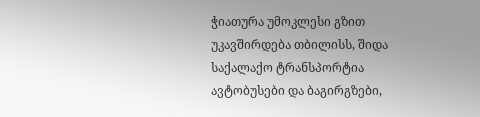ჭიათურა უმოკლესი გზით უკავშირდება თბილისს, შიდა საქალაქო ტრანსპორტია ავტობუსები და ბაგირგზები,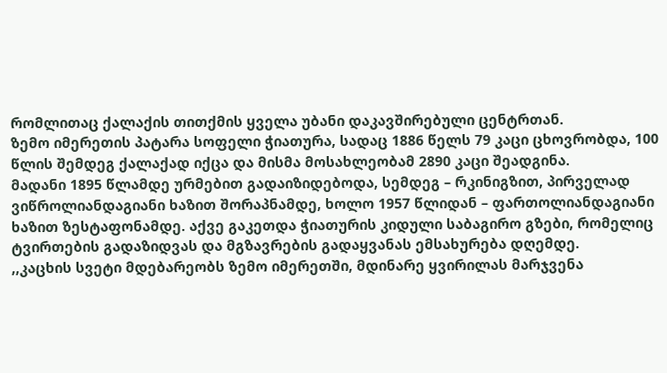რომლითაც ქალაქის თითქმის ყველა უბანი დაკავშირებული ცენტრთან.
ზემო იმერეთის პატარა სოფელი ჭიათურა, სადაც 1886 წელს 79 კაცი ცხოვრობდა, 100 წლის შემდეგ ქალაქად იქცა და მისმა მოსახლეობამ 2890 კაცი შეადგინა.
მადანი 1895 წლამდე ურმებით გადაიზიდებოდა, სემდეგ – რკინიგზით, პირველად ვიწროლიანდაგიანი ხაზით შორაპნამდე, ხოლო 1957 წლიდან – ფართოლიანდაგიანი ხაზით ზესტაფონამდე. აქვე გაკეთდა ჭიათურის კიდული საბაგირო გზები, რომელიც ტვირთების გადაზიდვას და მგზავრების გადაყვანას ემსახურება დღემდე.
,,კაცხის სვეტი მდებარეობს ზემო იმერეთში, მდინარე ყვირილას მარჯვენა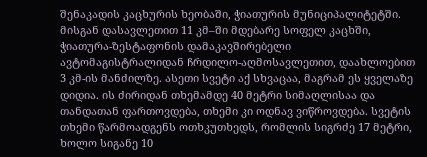შენაკადის კაცხურის ხეობაში, ჭიათურის მუნიციპალიტეტში. მისგან დასავლეთით 11 კმ–ში მდებარე სოფელ კაცხში, ჭიათურა-ზესტაფონის დამაკავშირებელი ავტომაგისტრალიდან ჩრდილო-აღმოსავლეთით, დაახლოებით 3 კმ-ის მანძილზე. ასეთი სვეტი აქ სხვაცაა, მაგრამ ეს ყველაზე დიდია. ის ძირიდან თხემამდე 40 მეტრი სიმაღლისაა და თანდათან ფართოვდება, თხემი კი ოდნავ ვიწროვდება. სვეტის თხემი წარმოადგენს ოთხკუთხედს, რომლის სიგრძე 17 მეტრი, ხოლო სიგანე 10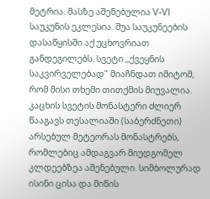მეტრია. მასზე აშენებულია V-VI საუკუნის ეკლესია. შუა საუკუნეების დასაწყისში აქ უცხოვრიათ განდეგილებს. სვეტი ,,ქვეყნის საკვირველებად" მიაჩნდათ იმიტომ, რომ მისი თხემი თითქმის მიუვალია.
კაცხის სვეტის მონასტერი ძლიერ წააგავს თესალიაში (საბერძნეთი) არსებულ მეტეორას მონასტრებს, რომლებიც ამდაგვარ მიუდგომელ კლდეებზეა აშენებული. სიმბოლურად ისინი ცისა და მიწის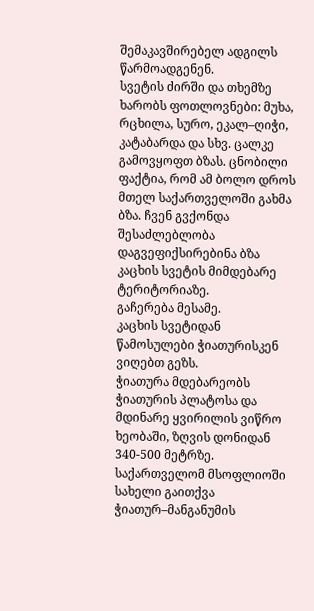შემაკავშირებელ ადგილს წარმოადგენენ.
სვეტის ძირში და თხემზე ხარობს ფოთლოვნები: მუხა, რცხილა, სურო, ეკალ–ღიჭი, კატაბარდა და სხვ. ცალკე გამოვყოფთ ბზას. ცნობილი ფაქტია, რომ ამ ბოლო დროს მთელ საქართველოში გახმა ბზა. ჩვენ გვქონდა შესაძლებლობა დაგვეფიქსირებინა ბზა კაცხის სვეტის მიმდებარე ტერიტორიაზე.
გაჩერება მესამე.
კაცხის სვეტიდან წამოსულები ჭიათურისკენ ვიღებთ გეზს.
ჭიათურა მდებარეობს ჭიათურის პლატოსა და მდინარე ყვირილის ვიწრო ხეობაში, ზღვის დონიდან 340-500 მეტრზე.
საქართველომ მსოფლიოში სახელი გაითქვა ჭიათურ–მანგანუმის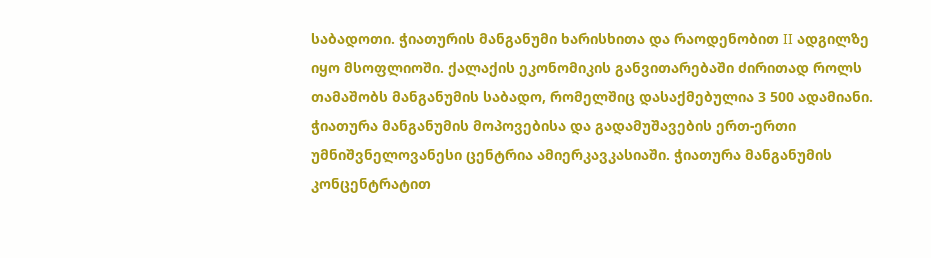საბადოთი. ჭიათურის მანგანუმი ხარისხითა და რაოდენობით II ადგილზე იყო მსოფლიოში. ქალაქის ეკონომიკის განვითარებაში ძირითად როლს თამაშობს მანგანუმის საბადო, რომელშიც დასაქმებულია 3 500 ადამიანი. ჭიათურა მანგანუმის მოპოვებისა და გადამუშავების ერთ-ერთი უმნიშვნელოვანესი ცენტრია ამიერკავკასიაში. ჭიათურა მანგანუმის კონცენტრატით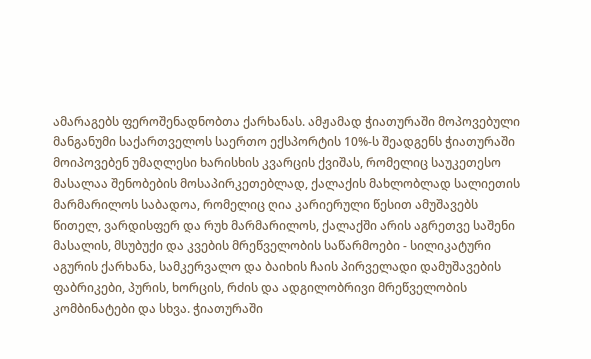ამარაგებს ფეროშენადნობთა ქარხანას. ამჟამად ჭიათურაში მოპოვებული მანგანუმი საქართველოს საერთო ექსპორტის 10%-ს შეადგენს ჭიათურაში მოიპოვებენ უმაღლესი ხარისხის კვარცის ქვიშას, რომელიც საუკეთესო მასალაა შენობების მოსაპირკეთებლად, ქალაქის მახლობლად სალიეთის მარმარილოს საბადოა, რომელიც ღია კარიერული წესით ამუშავებს წითელ, ვარდისფერ და რუხ მარმარილოს, ქალაქში არის აგრეთვე საშენი მასალის, მსუბუქი და კვების მრეწველობის საწარმოები - სილიკატური აგურის ქარხანა, სამკერვალო და ბაიხის ჩაის პირველადი დამუშავების ფაბრიკები, პურის, ხორცის, რძის და ადგილობრივი მრეწველობის კომბინატები და სხვა. ჭიათურაში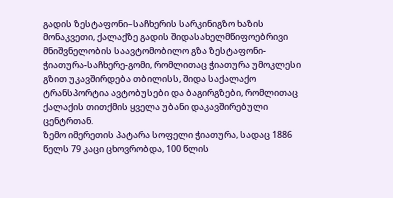გადის ზესტაფონი–საჩხერის სარკინიგზო ხაზის მონაკვეთი, ქალაქზე გადის შიდასახელმწიფოებრივი მნიშვნელობის საავტომობილო გზა ზესტაფონი-ჭიათურა-საჩხერე-გომი, რომლითაც ჭიათურა უმოკლესი გზით უკავშირდება თბილისს, შიდა საქალაქო ტრანსპორტია ავტობუსები და ბაგირგზები, რომლითაც ქალაქის თითქმის ყველა უბანი დაკავშირებული ცენტრთან.
ზემო იმერეთის პატარა სოფელი ჭიათურა, სადაც 1886 წელს 79 კაცი ცხოვრობდა, 100 წლის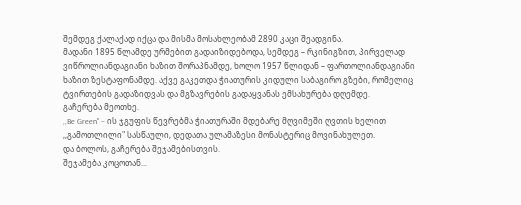შემდეგ ქალაქად იქცა და მისმა მოსახლეობამ 2890 კაცი შეადგინა.
მადანი 1895 წლამდე ურმებით გადაიზიდებოდა, სემდეგ – რკინიგზით, პირველად ვიწროლიანდაგიანი ხაზით შორაპნამდე, ხოლო 1957 წლიდან – ფართოლიანდაგიანი ხაზით ზესტაფონამდე. აქვე გაკეთდა ჭიათურის კიდული საბაგირო გზები, რომელიც ტვირთების გადაზიდვას და მგზავრების გადაყვანას ემსახურება დღემდე.
გაჩერება მეოთხე.
,,Be Green" – ის ჯგუფის წევრებმა ჭიათურაში მდებარე მღვიმეში ღვთის ხელით ,,გამოთლილი" სასწაული, დედათა ულამაზესი მონასტერიც მოვინახულეთ.
და ბოლოს, გაჩერება შეჯამებისთვის.
შეჯამება კოცოთან...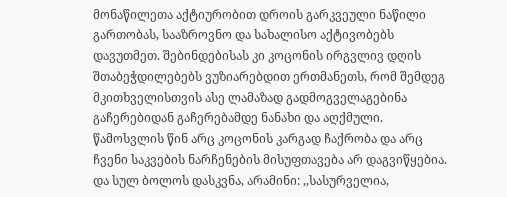მონაწილეთა აქტიურობით დროის გარკვეული ნაწილი გართობას, სააზროვნო და სახალისო აქტივობებს დავუთმეთ. შებინდებისას კი კოცონის ირგვლივ დღის შთაბეჭდილებებს ვუზიარებდით ერთმანეთს, რომ შემდეგ მკითხველისთვის ასე ლამაზად გადმოგველაგებინა გაჩერებიდან გაჩერებამდე ნანახი და აღქმული. წამოსვლის წინ არც კოცონის კარგად ჩაქრობა და არც ჩვენი საკვების ნარჩენების მისუფთავება არ დაგვიწყებია.
და სულ ბოლოს დასკვნა, არამინი: ,,სასურველია,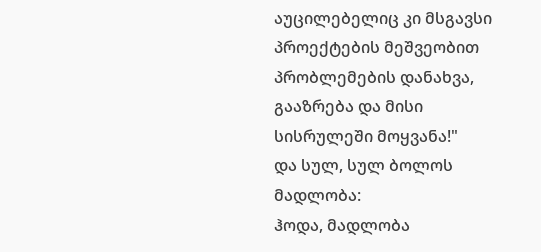აუცილებელიც კი მსგავსი პროექტების მეშვეობით პრობლემების დანახვა, გააზრება და მისი სისრულეში მოყვანა!"
და სულ, სულ ბოლოს მადლობა:
ჰოდა, მადლობა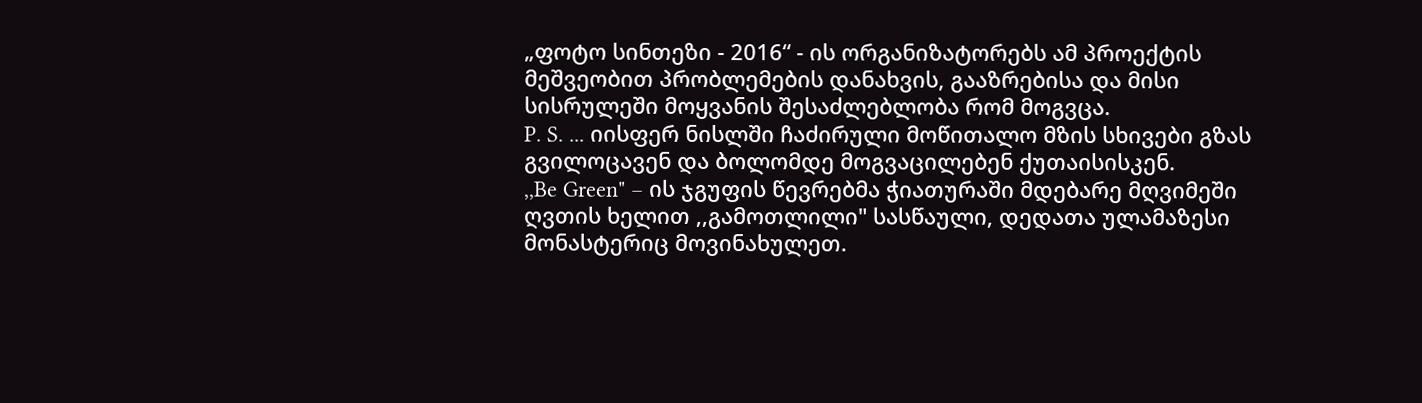„ფოტო სინთეზი - 2016“ - ის ორგანიზატორებს ამ პროექტის მეშვეობით პრობლემების დანახვის, გააზრებისა და მისი სისრულეში მოყვანის შესაძლებლობა რომ მოგვცა.
P. S. ... იისფერ ნისლში ჩაძირული მოწითალო მზის სხივები გზას გვილოცავენ და ბოლომდე მოგვაცილებენ ქუთაისისკენ.
,,Be Green" – ის ჯგუფის წევრებმა ჭიათურაში მდებარე მღვიმეში ღვთის ხელით ,,გამოთლილი" სასწაული, დედათა ულამაზესი მონასტერიც მოვინახულეთ.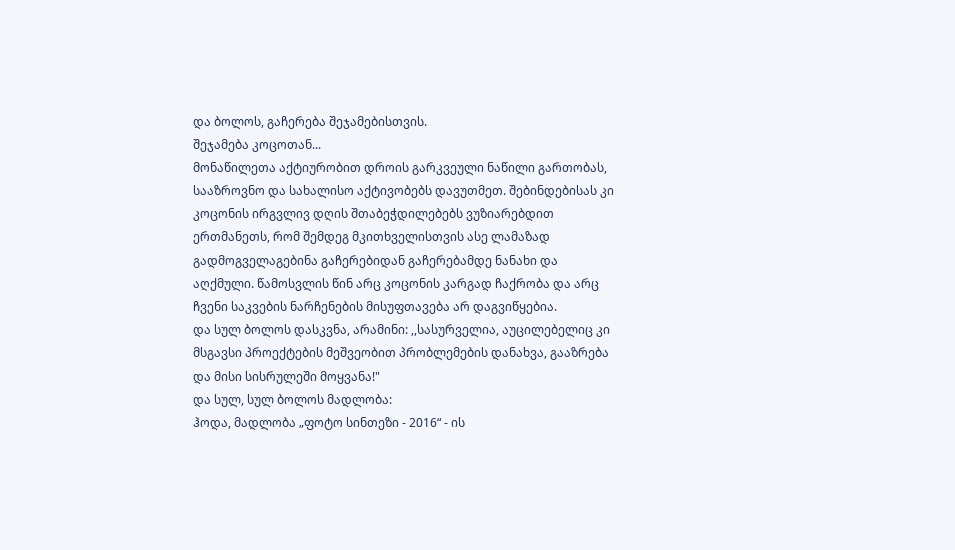და ბოლოს, გაჩერება შეჯამებისთვის.
შეჯამება კოცოთან...
მონაწილეთა აქტიურობით დროის გარკვეული ნაწილი გართობას, სააზროვნო და სახალისო აქტივობებს დავუთმეთ. შებინდებისას კი კოცონის ირგვლივ დღის შთაბეჭდილებებს ვუზიარებდით ერთმანეთს, რომ შემდეგ მკითხველისთვის ასე ლამაზად გადმოგველაგებინა გაჩერებიდან გაჩერებამდე ნანახი და აღქმული. წამოსვლის წინ არც კოცონის კარგად ჩაქრობა და არც ჩვენი საკვების ნარჩენების მისუფთავება არ დაგვიწყებია.
და სულ ბოლოს დასკვნა, არამინი: ,,სასურველია, აუცილებელიც კი მსგავსი პროექტების მეშვეობით პრობლემების დანახვა, გააზრება და მისი სისრულეში მოყვანა!"
და სულ, სულ ბოლოს მადლობა:
ჰოდა, მადლობა „ფოტო სინთეზი - 2016“ - ის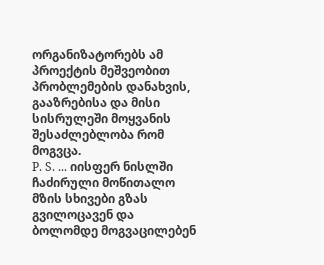ორგანიზატორებს ამ პროექტის მეშვეობით პრობლემების დანახვის, გააზრებისა და მისი სისრულეში მოყვანის შესაძლებლობა რომ მოგვცა.
P. S. ... იისფერ ნისლში ჩაძირული მოწითალო მზის სხივები გზას გვილოცავენ და ბოლომდე მოგვაცილებენ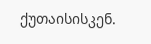ქუთაისისკენ.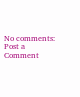No comments:
Post a Comment